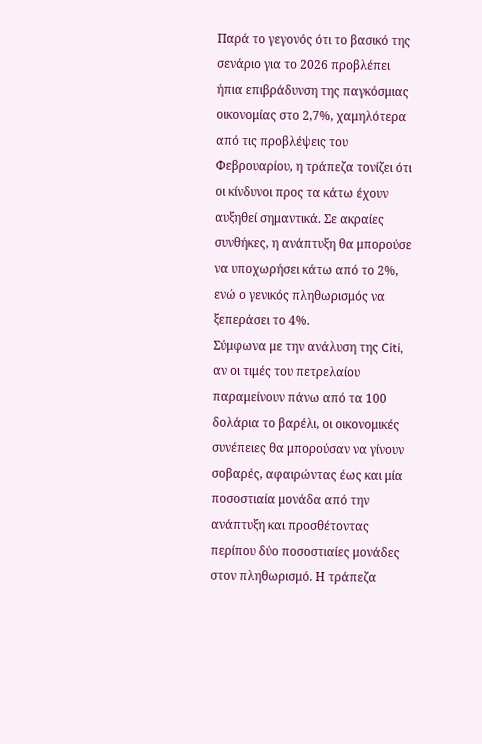Παρά το γεγονός ότι το βασικό της σενάριο για το 2026 προβλέπει ήπια επιβράδυνση της παγκόσμιας οικονομίας στο 2,7%, χαμηλότερα από τις προβλέψεις του Φεβρουαρίου, η τράπεζα τονίζει ότι οι κίνδυνοι προς τα κάτω έχουν αυξηθεί σημαντικά. Σε ακραίες συνθήκες, η ανάπτυξη θα μπορούσε να υποχωρήσει κάτω από το 2%, ενώ ο γενικός πληθωρισμός να ξεπεράσει το 4%.
Σύμφωνα με την ανάλυση της Citi, αν οι τιμές του πετρελαίου παραμείνουν πάνω από τα 100 δολάρια το βαρέλι, οι οικονομικές συνέπειες θα μπορούσαν να γίνουν σοβαρές, αφαιρώντας έως και μία ποσοστιαία μονάδα από την ανάπτυξη και προσθέτοντας περίπου δύο ποσοστιαίες μονάδες στον πληθωρισμό. Η τράπεζα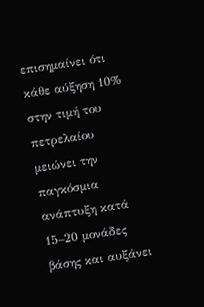επισημαίνει ότι κάθε αύξηση 10% στην τιμή του πετρελαίου μειώνει την παγκόσμια ανάπτυξη κατά 15–20 μονάδες βάσης και αυξάνει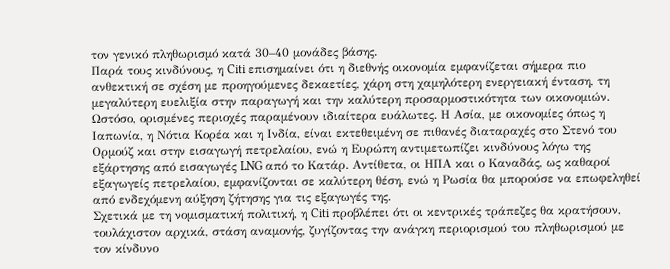τον γενικό πληθωρισμό κατά 30–40 μονάδες βάσης.
Παρά τους κινδύνους, η Citi επισημαίνει ότι η διεθνής οικονομία εμφανίζεται σήμερα πιο ανθεκτική σε σχέση με προηγούμενες δεκαετίες, χάρη στη χαμηλότερη ενεργειακή ένταση, τη μεγαλύτερη ευελιξία στην παραγωγή και την καλύτερη προσαρμοστικότητα των οικονομιών.
Ωστόσο, ορισμένες περιοχές παραμένουν ιδιαίτερα ευάλωτες. Η Ασία, με οικονομίες όπως η Ιαπωνία, η Νότια Κορέα και η Ινδία, είναι εκτεθειμένη σε πιθανές διαταραχές στο Στενό του Ορμούζ και στην εισαγωγή πετρελαίου, ενώ η Ευρώπη αντιμετωπίζει κινδύνους λόγω της εξάρτησης από εισαγωγές LNG από το Κατάρ. Αντίθετα, οι ΗΠΑ και ο Καναδάς, ως καθαροί εξαγωγείς πετρελαίου, εμφανίζονται σε καλύτερη θέση, ενώ η Ρωσία θα μπορούσε να επωφεληθεί από ενδεχόμενη αύξηση ζήτησης για τις εξαγωγές της.
Σχετικά με τη νομισματική πολιτική, η Citi προβλέπει ότι οι κεντρικές τράπεζες θα κρατήσουν, τουλάχιστον αρχικά, στάση αναμονής, ζυγίζοντας την ανάγκη περιορισμού του πληθωρισμού με τον κίνδυνο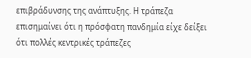επιβράδυνσης της ανάπτυξης. Η τράπεζα επισημαίνει ότι η πρόσφατη πανδημία είχε δείξει ότι πολλές κεντρικές τράπεζες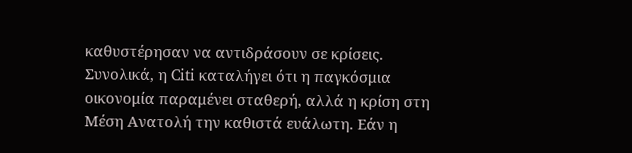καθυστέρησαν να αντιδράσουν σε κρίσεις.
Συνολικά, η Citi καταλήγει ότι η παγκόσμια οικονομία παραμένει σταθερή, αλλά η κρίση στη Μέση Ανατολή την καθιστά ευάλωτη. Εάν η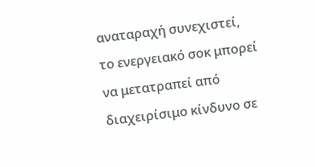αναταραχή συνεχιστεί, το ενεργειακό σοκ μπορεί να μετατραπεί από διαχειρίσιμο κίνδυνο σε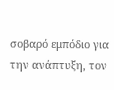σοβαρό εμπόδιο για την ανάπτυξη, τον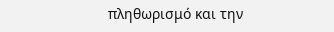πληθωρισμό και την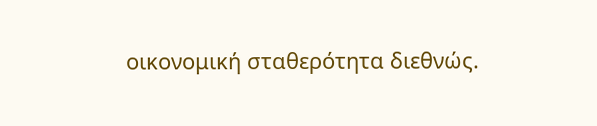οικονομική σταθερότητα διεθνώς.